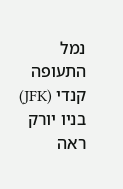נמל התעופה קנדי (JFK) בניו יורק ראה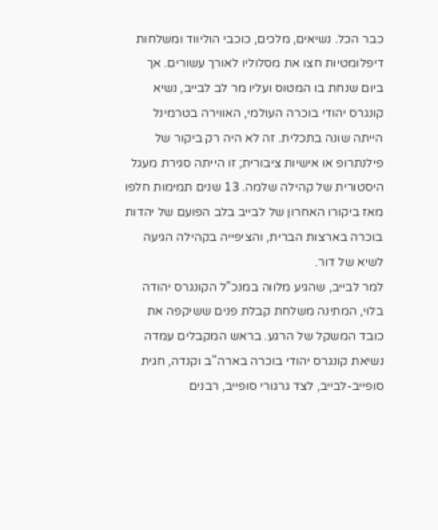כבר הכל. נשיאים, מלכים, כוכבי הוליווד ומשלחות דיפלומטיות חצו את מסלוליו לאורך עשורים. אך ביום שנחת בו המטוס ועליו מר לב לבייב, נשיא קונגרס יהודי בוכרה העולמי, האווירה בטרמינל הייתה שונה בתכלית. זה לא היה רק ביקור של פילנתרופ או אישיות ציבורית; זו הייתה סגירת מעגל היסטורית של קהילה שלמה. 13 שנים תמימות חלפו מאז ביקורו האחרון של לבייב בלב הפועם של יהדות בוכרה בארצות הברית, והציפייה בקהילה הגיעה לשיא של דור.
למר לבייב, שהגיע מלווה במנכ"ל הקונגרס יהודה בלוי, המתינה משלחת קבלת פנים ששיקפה את כובד המשקל של הרגע. בראש המקבלים עמדה נשיאת קונגרס יהודי בוכרה בארה"ב וקנדה, חגית סופייב-לבייב, לצד גרגורי סופייב, רבנים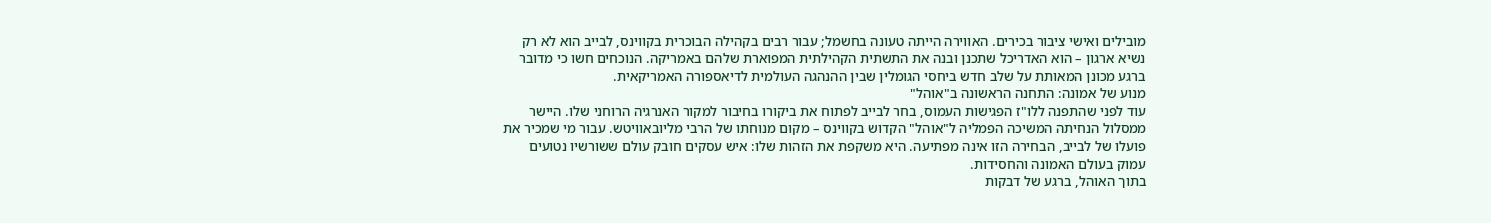מובילים ואישי ציבור בכירים. האווירה הייתה טעונה בחשמל; עבור רבים בקהילה הבוכרית בקווינס, לבייב הוא לא רק נשיא ארגון – הוא האדריכל שתכנן ובנה את התשתית הקהילתית המפוארת שלהם באמריקה. הנוכחים חשו כי מדובר ברגע מכונן המאותת על שלב חדש ביחסי הגומלין שבין ההנהגה העולמית לדיאספורה האמריקאית.
מנוע של אמונה: התחנה הראשונה ב"אוהל"
עוד לפני שהתפנה ללו"ז הפגישות העמוס, בחר לבייב לפתוח את ביקורו בחיבור למקור האנרגיה הרוחני שלו. היישר ממסלול הנחיתה המשיכה הפמליה ל"אוהל" הקדוש בקווינס – מקום מנוחתו של הרבי מליובאוויטש. עבור מי שמכיר את פועלו של לבייב, הבחירה הזו אינה מפתיעה. היא משקפת את הזהות שלו: איש עסקים חובק עולם ששורשיו נטועים עמוק בעולם האמונה והחסידות.
בתוך האוהל, ברגע של דבקות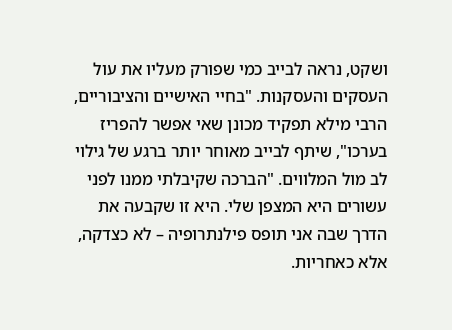ושקט, נראה לבייב כמי שפורק מעליו את עול העסקים והעסקנות. "בחיי האישיים והציבוריים, הרבי מילא תפקיד מכונן שאי אפשר להפריז בערכו", שיתף לבייב מאוחר יותר ברגע של גילוי לב מול המלווים. "הברכה שקיבלתי ממנו לפני עשורים היא המצפן שלי. היא זו שקבעה את הדרך שבה אני תופס פילנתרופיה – לא כצדקה, אלא כאחריות.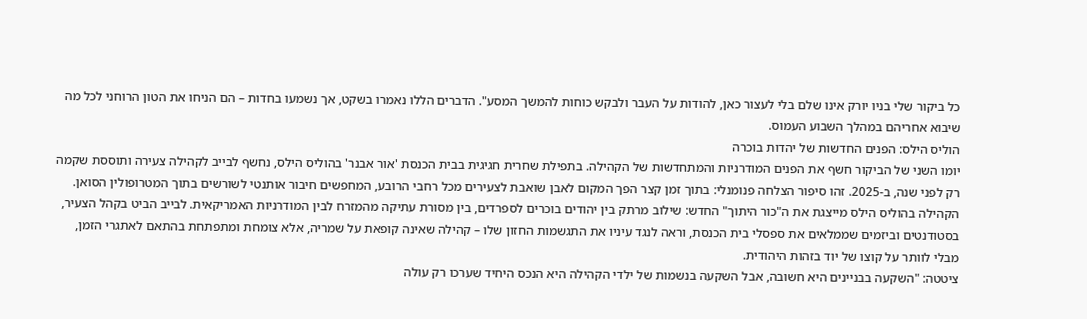כל ביקור שלי בניו יורק אינו שלם בלי לעצור כאן, להודות על העבר ולבקש כוחות להמשך המסע". הדברים הללו נאמרו בשקט, אך נשמעו בחדות – הם הניחו את הטון הרוחני לכל מה שיבוא אחריהם במהלך השבוע העמוס.
הוליס הילס: הפנים החדשות של יהדות בוכרה
יומו השני של הביקור חשף את הפנים המודרניות והמתחדשות של הקהילה. בתפילת שחרית חגיגית בבית הכנסת 'אור אבנר' בהוליס הילס, נחשף לבייב לקהילה צעירה ותוססת שקמה רק לפני שנה, ב-2025. זהו סיפור הצלחה פנומנלי: בתוך זמן קצר הפך המקום לאבן שואבת לצעירים מכל רחבי הרובע, המחפשים חיבור אותנטי לשורשים בתוך המטרופולין הסואן.
הקהילה בהוליס הילס מייצגת את ה"כור היתוך" החדש: שילוב מרתק בין יהודים בוכרים לספרדים, בין מסורת עתיקה מהמזרח לבין המודרניות האמריקאית. לבייב הביט בקהל הצעיר, בסטודנטים וביזמים שממלאים את ספסלי בית הכנסת, וראה לנגד עיניו את התגשמות החזון שלו – קהילה שאינה קופאת על שמריה, אלא צומחת ומתפתחת בהתאם לאתגרי הזמן, מבלי לוותר על קוצו של יוד בזהות היהודית.
ציטטה: "השקעה בבניינים היא חשובה, אבל השקעה בנשמות של ילדי הקהילה היא הנכס היחיד שערכו רק עולה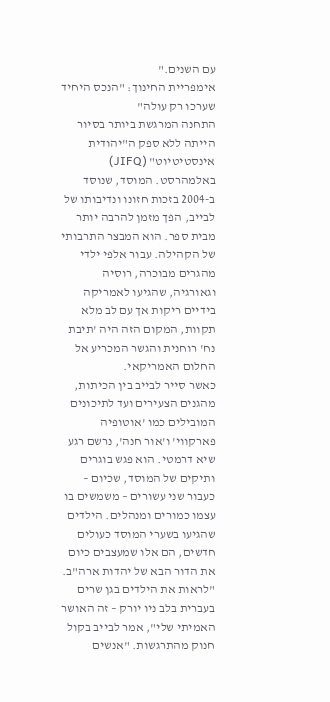עם השנים."
אימפריית החינוך: "הנכס היחיד שערכו רק עולה"
התחנה המרגשת ביותר בסיור הייתה ללא ספק ה"יהודית אינסטיטיוט" (JIFQ) באלמהרסט. המוסד, שנוסד ב-2004 בזכות חזונו ונדיבותו של לבייב, הפך מזמן להרבה יותר מבית ספר. הוא המבצר התרבותי של הקהילה. עבור אלפי ילדי מהגרים מבוכרה, רוסיה וגאורגיה, שהגיעו לאמריקה בידיים ריקות אך עם לב מלא תקוות, המקום הזה היה 'תיבת נח' רוחנית והגשר המכריע אל החלום האמריקאי.
כאשר סייר לבייב בין הכיתות, מהגנים הצעירים ועד לתיכונים המובילים כמו 'אוטופיה פארקווי' ו'אור חנה', נרשם רגע שיא דרמטי. הוא פגש בוגרים ותיקים של המוסד, שכיום – כעבור שני עשורים – משמשים בו עצמו כמורים ומנהלים. הילדים שהגיעו בשערי המוסד כעולים חדשים, הם אלו שמעצבים כיום את הדור הבא של יהדות ארה"ב.
"לראות את הילדים בגן שרים בעברית בלב ניו יורק – זה האושר האמיתי שלי", אמר לבייב בקול חנוק מהתרגשות. "אנשים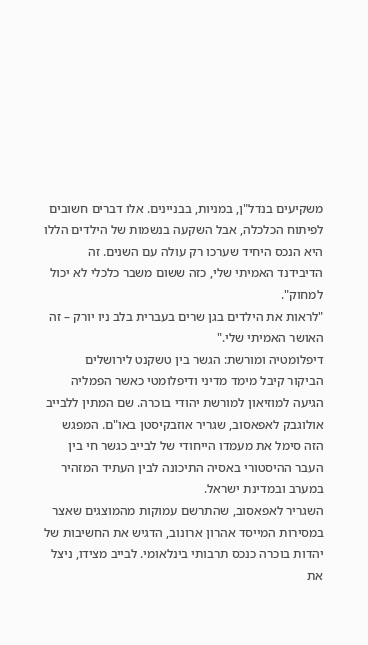משקיעים בנדל"ן, במניות, בבניינים. אלו דברים חשובים לפיתוח הכלכלה, אבל השקעה בנשמות של הילדים הללו היא הנכס היחיד שערכו רק עולה עם השנים. זה הדיבידנד האמיתי שלי, כזה ששום משבר כלכלי לא יכול למחוק".
"לראות את הילדים בגן שרים בעברית בלב ניו יורק – זה האושר האמיתי שלי."
דיפלומטיה ומורשת: הגשר בין טשקנט לירושלים
הביקור קיבל מימד מדיני ודיפלומטי כאשר הפמליה הגיעה למוזיאון למורשת יהודי בוכרה. שם המתין ללבייב אולוגבק לאפאסוב, שגריר אוזבקיסטן באו"ם. המפגש הזה סימל את מעמדו הייחודי של לבייב כגשר חי בין העבר ההיסטורי באסיה התיכונה לבין העתיד המזהיר במערב ובמדינת ישראל.
השגריר לאפאסוב, שהתרשם עמוקות מהמוצגים שאצר במסירות המייסד אהרון ארונוב, הדגיש את החשיבות של יהדות בוכרה כנכס תרבותי בינלאומי. לבייב מצידו, ניצל את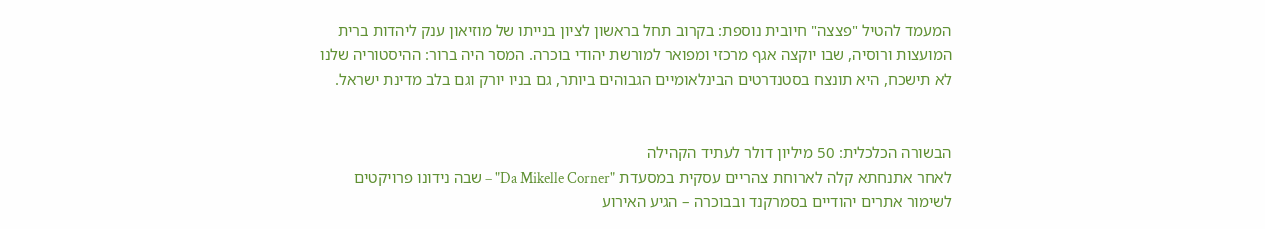המעמד להטיל "פצצה" חיובית נוספת: בקרוב תחל בראשון לציון בנייתו של מוזיאון ענק ליהדות ברית המועצות ורוסיה, שבו יוקצה אגף מרכזי ומפואר למורשת יהודי בוכרה. המסר היה ברור: ההיסטוריה שלנו לא תישכח, היא תונצח בסטנדרטים הבינלאומיים הגבוהים ביותר, גם בניו יורק וגם בלב מדינת ישראל.


הבשורה הכלכלית: 50 מיליון דולר לעתיד הקהילה
לאחר אתנחתא קלה לארוחת צהריים עסקית במסעדת "Da Mikelle Corner" – שבה נידונו פרויקטים לשימור אתרים יהודיים בסמרקנד ובבוכרה – הגיע האירוע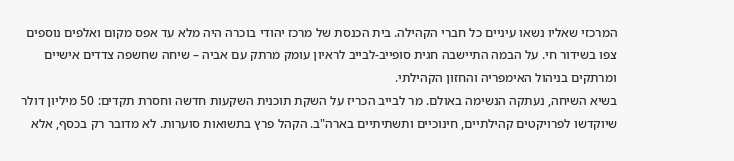המרכזי שאליו נשאו עיניים כל חברי הקהילה. בית הכנסת של מרכז יהודי בוכרה היה מלא עד אפס מקום ואלפים נוספים צפו בשידור חי. על הבמה התיישבה חגית סופייב-לבייב לראיון עומק מרתק עם אביה – שיחה שחשפה צדדים אישיים ומרתקים בניהול האימפריה והחזון הקהילתי.
בשיא השיחה, נעתקה הנשימה באולם. מר לבייב הכריז על השקת תוכנית השקעות חדשה וחסרת תקדים: 50 מיליון דולר שיוקדשו לפרויקטים קהילתיים, חינוכיים ותשתיתיים בארה"ב. הקהל פרץ בתשואות סוערות. לא מדובר רק בכסף, אלא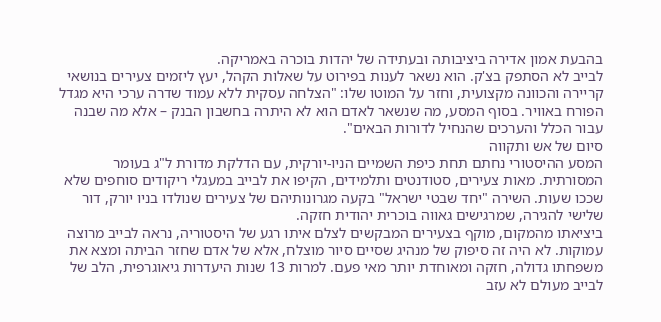בהבעת אמון אדירה ביציבותה ובעתידה של יהדות בוכרה באמריקה.
לבייב לא הסתפק בצ'ק. הוא נשאר לענות בפירוט על שאלות הקהל, יעץ ליזמים צעירים בנושאי קריירה והכוונה מקצועית, וחזר על המוטו שלו: "הצלחה עסקית ללא עמוד שדרה ערכי היא מגדל הפורח באוויר. בסוף המסע, מה שנשאר לאדם הוא לא היתרה בחשבון הבנק – אלא מה שבנה עבור הכלל והערכים שהנחיל לדורות הבאים".
סיום של אש ותקווה
המסע ההיסטורי נחתם תחת כיפת השמיים הניו-יורקית, עם הדלקת מדורת ל"ג בעומר המסורתית. מאות צעירים, סטודנטים ותלמידים, הקיפו את לבייב במעגלי ריקודים סוחפים שלא שככו שעות. השירה "יחד שבטי ישראל" בקעה מגרונותיהם של צעירים שנולדו בניו יורק, דור שלישי להגירה, שמרגישים גאווה בוכרית יהודית חזקה.
ביציאתו מהמקום, מוקף בצעירים המבקשים לצלם איתו רגע של היסטוריה, נראה לבייב מרוצה עמוקות. לא היה זה סיפוק של מנהיג שסיים סיור מוצלח, אלא של אדם שחזר הביתה ומצא את משפחתו גדולה, חזקה ומאוחדת יותר מאי פעם. למרות 13 שנות היעדרות גיאוגרפית, הלב של לבייב מעולם לא עזב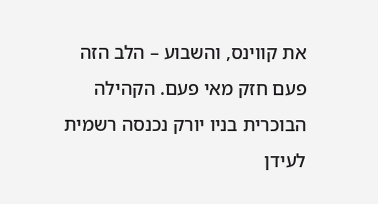את קווינס, והשבוע – הלב הזה פעם חזק מאי פעם. הקהילה הבוכרית בניו יורק נכנסה רשמית לעידן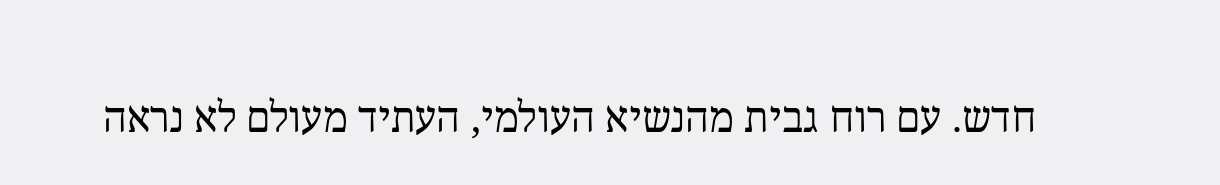חדש. עם רוח גבית מהנשיא העולמי, העתיד מעולם לא נראה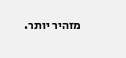מזהיר יותר.